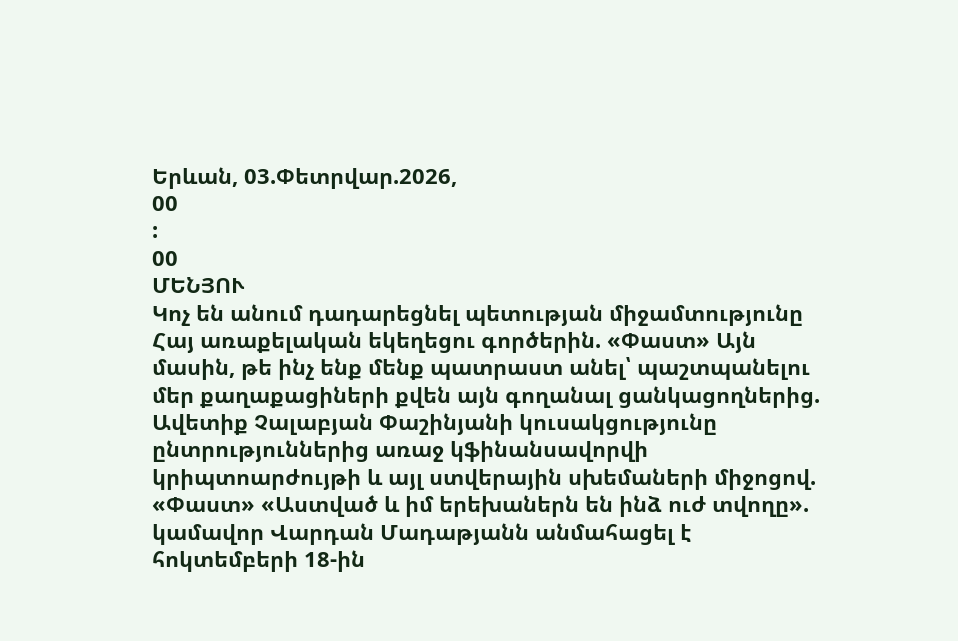Երևան, 03.Փետրվար.2026,
00
:
00
ՄԵՆՅՈՒ
Կոչ են անում դադարեցնել պետության միջամտությունը Հայ առաքելական եկեղեցու գործերին. «Փաստ» Այն մասին, թե ինչ ենք մենք պատրաստ անել՝ պաշտպանելու մեր քաղաքացիների քվեն այն գողանալ ցանկացողներից. Ավետիք Չալաբյան Փաշինյանի կուսակցությունը ընտրություններից առաջ կֆինանսավորվի կրիպտոարժույթի և այլ ստվերային սխեմաների միջոցով. «Փաստ» «Աստված և իմ երեխաներն են ինձ ուժ տվողը». կամավոր Վարդան Մադաթյանն անմահացել է հոկտեմբերի 18-ին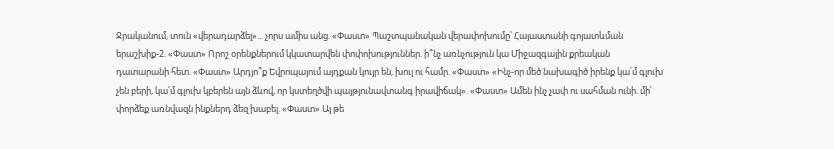Ջրականում, տուն «վերադարձել»... չորս ամիս անց. «Փաստ» Պաշտպանական վերափոխումը՝ Հայաստանի գոյատևման երաշխիք-2. «Փաստ» Որոշ օրենքներում կկատարվեն փոփոխություններ. ի՞նչ առնչություն կա Միջազգային քրեական դատարանի հետ. «Փաստ» Արդյո՞ք Եվրոպայում այդքան կույր են, խուլ ու համր. «Փաստ» «Ինչ-որ մեծ նախագիծ իրենք կա՛մ գլուխ չեն բերի, կա՛մ գլուխ կբերեն այն ձևով, որ կստեղծվի պայթյունավտանգ իրավիճակ». «Փաստ» Ամեն ինչ չափ ու սահման ունի. մի՛ փորձեք առնվազն ինքներդ ձեզ խաբել. «Փաստ» Այ թե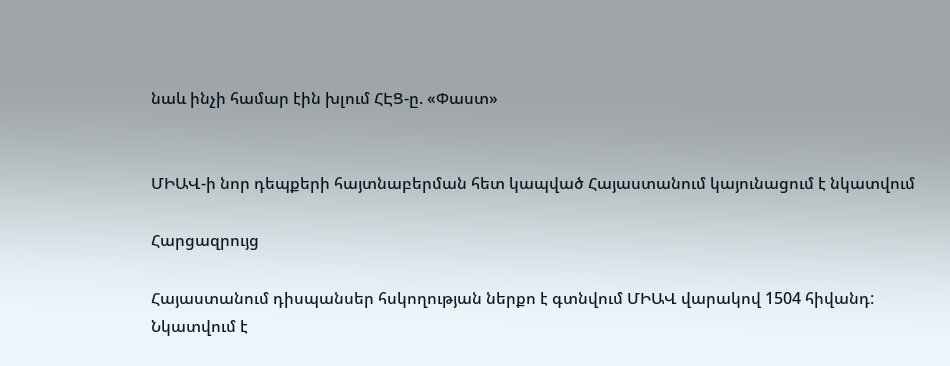նաև ինչի համար էին խլում ՀԷՑ-ը. «Փաստ»


ՄԻԱՎ-ի նոր դեպքերի հայտնաբերման հետ կապված Հայաստանում կայունացում է նկատվում

Հարցազրույց

Հայաստանում դիսպանսեր հսկողության ներքո է գտնվում ՄԻԱՎ վարակով 1504 հիվանդ: Նկատվում է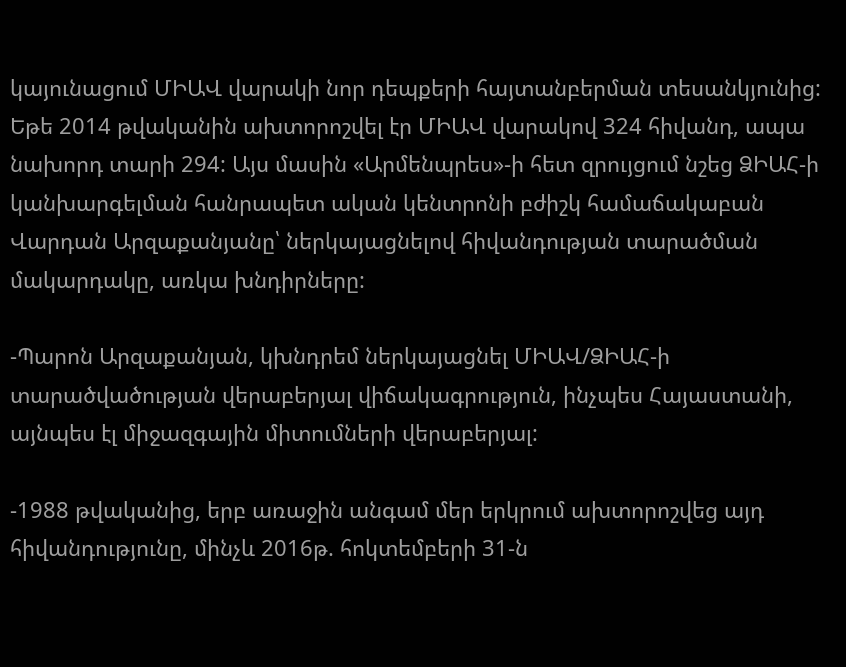կայունացում ՄԻԱՎ վարակի նոր դեպքերի հայտանբերման տեսանկյունից: Եթե 2014 թվականին ախտորոշվել էր ՄԻԱՎ վարակով 324 հիվանդ, ապա նախորդ տարի 294: Այս մասին «Արմենպրես»-ի հետ զրույցում նշեց ՁԻԱՀ-ի կանխարգելման հանրապետ ական կենտրոնի բժիշկ համաճակաբան Վարդան Արզաքանյանը՝ ներկայացնելով հիվանդության տարածման մակարդակը, առկա խնդիրները:

-Պարոն Արզաքանյան, կխնդրեմ ներկայացնել ՄԻԱՎ/ՁԻԱՀ-ի տարածվածության վերաբերյալ վիճակագրություն, ինչպես Հայաստանի, այնպես էլ միջազգային միտումների վերաբերյալ:

-1988 թվականից, երբ առաջին անգամ մեր երկրում ախտորոշվեց այդ հիվանդությունը, մինչև 2016թ. հոկտեմբերի 31-ն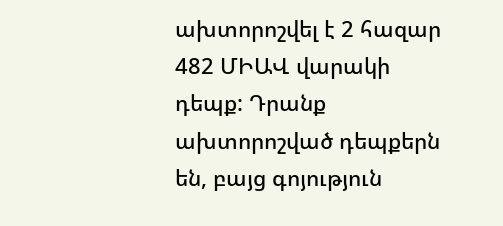ախտորոշվել է 2 հազար 482 ՄԻԱՎ վարակի դեպք: Դրանք ախտորոշված դեպքերն են, բայց գոյություն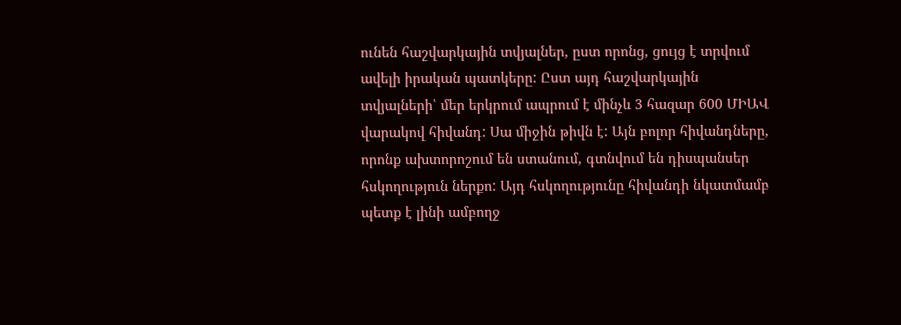ունեն հաշվարկային տվյալներ, ըստ որոնց, ցույց է տրվում ավելի իրական պատկերը: Ըստ այդ հաշվարկային տվյալների՝ մեր երկրում ապրում է մինչև 3 հազար 600 ՄԻԱՎ վարակով հիվանդ: Սա միջին թիվն է: Այն բոլոր հիվանդները, որոնք ախտորոշում են ստանում, գտնվում են դիսպանսեր հսկողություն ներքո: Այդ հսկողությունը հիվանդի նկատմամբ պետք է լինի ամբողջ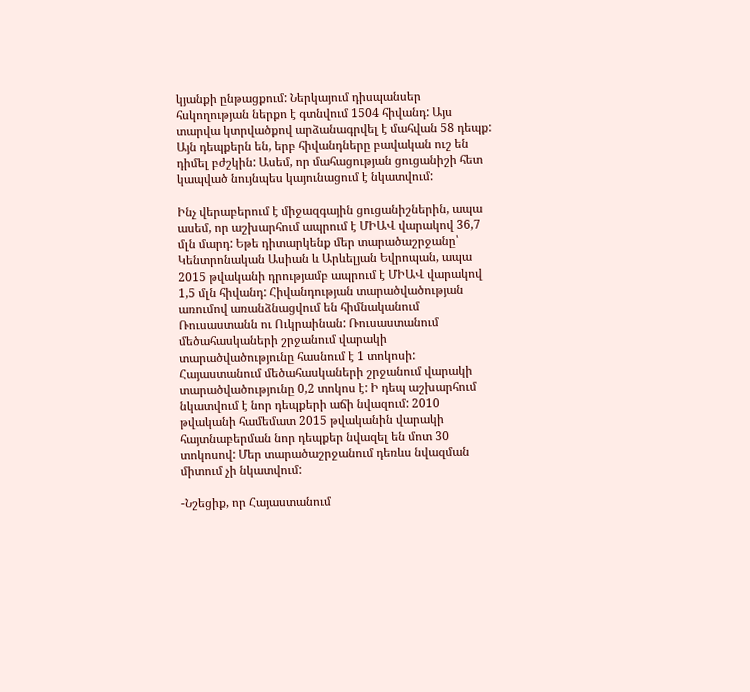կյանքի ընթացքում: Ներկայում դիսպանսեր հսկողության ներքո է գտնվում 1504 հիվանդ: Այս տարվա կտրվածքով արձանագրվել է մահվան 58 դեպք: Այն դեպքերն են, երբ հիվանդները բավական ուշ են դիմել բժշկին: Ասեմ, որ մահացության ցուցանիշի հետ կապված նույնպես կայունացում է նկատվում:

Ինչ վերաբերում է միջազգային ցուցանիշներին, ապա ասեմ, որ աշխարհում ապրում է ՄԻԱՎ վարակով 36,7 մլն մարդ: Եթե դիտարկենք մեր տարածաշրջանը՝ Կենտրոնական Ասիան և Արևելյան Եվրոպան, ապա 2015 թվականի դրությամբ ապրում է ՄԻԱՎ վարակով 1,5 մլն հիվանդ: Հիվանդության տարածվածության առումով առանձնացվում են հիմնականում Ռուսաստանն ու Ուկրաինան: Ռուսաստանում մեծահասկաների շրջանում վարակի տարածվածությունը հասնում է 1 տոկոսի: Հայաստանում մեծահասկաների շրջանում վարակի տարածվածությունը 0,2 տոկոս է: Ի դեպ աշխարհում նկատվում է նոր դեպքերի աճի նվազում: 2010 թվականի համեմատ 2015 թվականին վարակի հայտնաբերման նոր դեպքեր նվազել են մոտ 30 տոկոսով: Մեր տարածաշրջանում դեռևս նվազման միտում չի նկատվում:

-Նշեցիք, որ Հայաստանում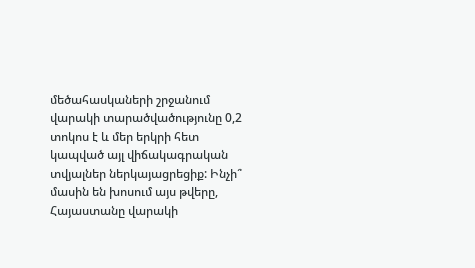մեծահասկաների շրջանում վարակի տարածվածությունը 0,2 տոկոս է և մեր երկրի հետ կապված այլ վիճակագրական տվյալներ ներկայացրեցիք: Ինչի՞ մասին են խոսում այս թվերը, Հայաստանը վարակի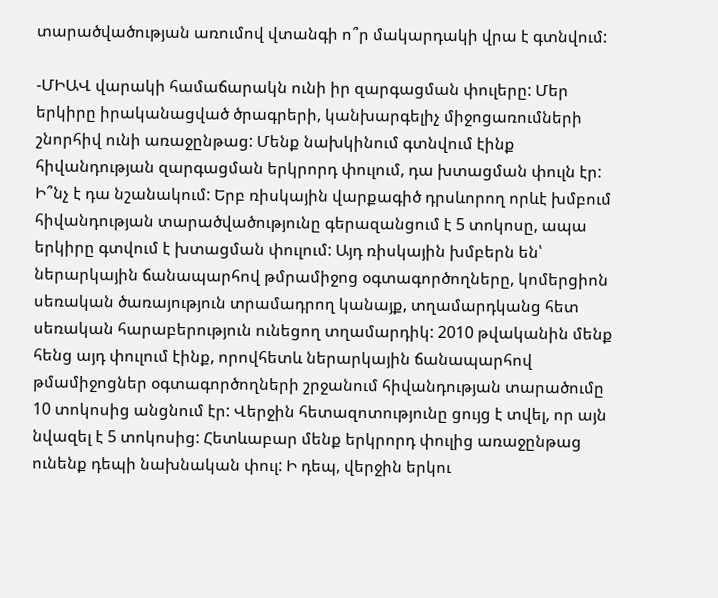տարածվածության առումով վտանգի ո՞ր մակարդակի վրա է գտնվում:

-ՄԻԱՎ վարակի համաճարակն ունի իր զարգացման փուլերը: Մեր երկիրը իրականացված ծրագրերի, կանխարգելիչ միջոցառումների շնորհիվ ունի առաջընթաց: Մենք նախկինում գտնվում էինք հիվանդության զարգացման երկրորդ փուլում, դա խտացման փուլն էր: Ի՞նչ է դա նշանակում: Երբ ռիսկային վարքագիծ դրսևորող որևէ խմբում հիվանդության տարածվածությունը գերազանցում է 5 տոկոսը, ապա երկիրը գտվում է խտացման փուլում: Այդ ռիսկային խմբերն են՝ ներարկային ճանապարհով թմրամիջոց օգտագործողները, կոմերցիոն սեռական ծառայություն տրամադրող կանայք, տղամարդկանց հետ սեռական հարաբերություն ունեցող տղամարդիկ: 2010 թվականին մենք հենց այդ փուլում էինք, որովհետև ներարկային ճանապարհով թմամիջոցներ օգտագործողների շրջանում հիվանդության տարածումը 10 տոկոսից անցնում էր: Վերջին հետազոտությունը ցույց է տվել, որ այն նվազել է 5 տոկոսից: Հետևաբար մենք երկրորդ փուլից առաջընթաց ունենք դեպի նախնական փուլ: Ի դեպ, վերջին երկու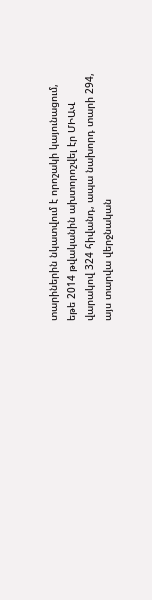տարիներին նկատվում է որոշակի կայունացում, եթե 2014 թվականին ախտորոշվել էր ՄԻԱՎ վարակով 324 հիվանդ, ապա նախորդ տարի 294, այս տարվա վերջնական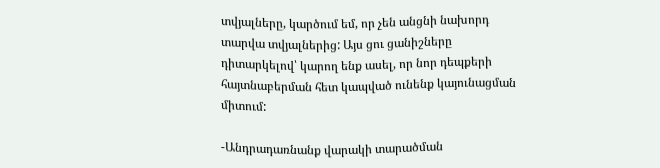տվյալները, կարծում եմ, որ չեն անցնի նախորդ տարվա տվյալներից: Այս ցու ցանիշները դիտարկելով՝ կարող ենք ասել, որ նոր դեպքերի հայտնաբերման հետ կապված ունենք կայունացման միտում:

-Անդրադառնանք վարակի տարածման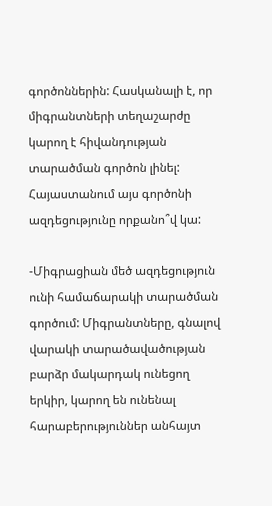գործոններին: Հասկանալի է, որ միգրանտների տեղաշարժը կարող է հիվանդության տարածման գործոն լինել: Հայաստանում այս գործոնի ազդեցությունը որքանո՞վ կա:

-Միգրացիան մեծ ազդեցություն ունի համաճարակի տարածման գործում: Միգրանտները, գնալով վարակի տարածավածության բարձր մակարդակ ունեցող երկիր, կարող են ունենալ հարաբերություններ անհայտ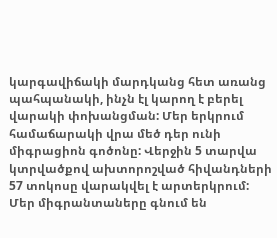կարգավիճակի մարդկանց հետ առանց պահպանակի, ինչն էլ կարող է բերել վարակի փոխանցման: Մեր երկրում համաճարակի վրա մեծ դեր ունի միգրացիոն գոծոնը: Վերջին 5 տարվա կտրվածքով ախտորոշված հիվանդների 57 տոկոսը վարակվել է արտերկրում: Մեր միգրանտաները գնում են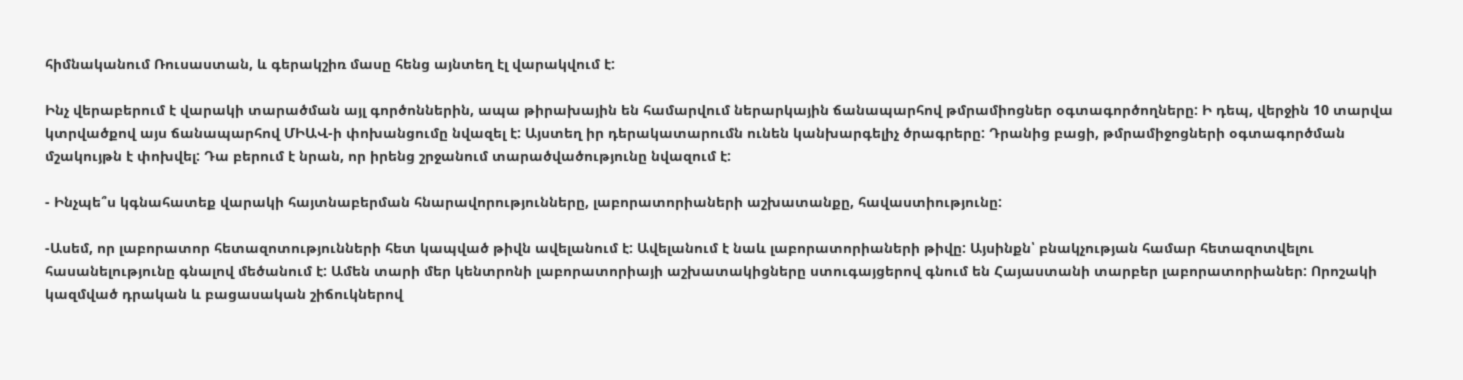հիմնականում Ռուսաստան, և գերակշիռ մասը հենց այնտեղ էլ վարակվում է:

Ինչ վերաբերում է վարակի տարածման այլ գործոններին, ապա թիրախային են համարվում ներարկային ճանապարհով թմրամիոցներ օգտագործողները: Ի դեպ, վերջին 10 տարվա կտրվածքով այս ճանապարհով ՄԻԱՎ-ի փոխանցումը նվազել է: Այստեղ իր դերակատարումն ունեն կանխարգելիչ ծրագրերը: Դրանից բացի, թմրամիջոցների օգտագործման մշակույթն է փոխվել: Դա բերում է նրան, որ իրենց շրջանում տարածվածությունը նվազում է:

- Ինչպե՞ս կգնահատեք վարակի հայտնաբերման հնարավորությունները, լաբորատորիաների աշխատանքը, հավաստիությունը:

-Ասեմ, որ լաբորատոր հետազոտությունների հետ կապված թիվն ավելանում է: Ավելանում է նաև լաբորատորիաների թիվը: Այսինքն՝ բնակչության համար հետազոտվելու հասանելությունը գնալով մեծանում է: Ամեն տարի մեր կենտրոնի լաբորատորիայի աշխատակիցները ստուգայցերով գնում են Հայաստանի տարբեր լաբորատորիաներ: Որոշակի կազմված դրական և բացասական շիճուկներով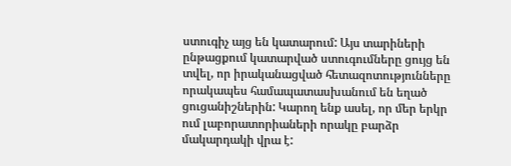ստուգիչ այց են կատարում: Այս տարիների ընթացքում կատարված ստուգումները ցույց են տվել, որ իրականացված հետազոտությունները որակապես համապատասխանում են եղած ցուցանիշներին: Կարող ենք ասել, որ մեր երկր ում լաբորատորիաների որակը բարձր մակարդակի վրա է: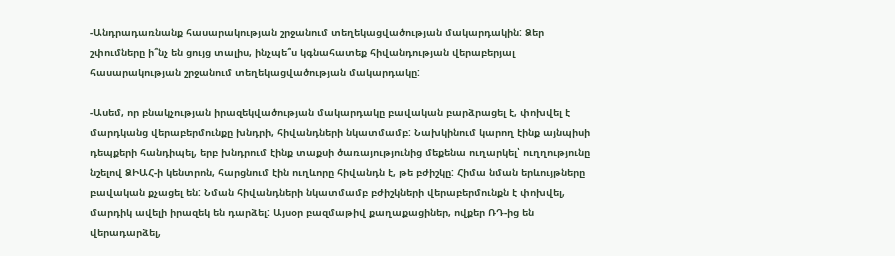-Անդրադառնանք հասարակության շրջանում տեղեկացվածության մակարդակին: Ձեր շփումները ի՞նչ են ցույց տալիս, ինչպե՞ս կգնահատեք հիվանդության վերաբերյալ հասարակության շրջանում տեղեկացվածության մակարդակը:

-Ասեմ, որ բնակչության իրազեկվածության մակարդակը բավական բարձրացել է, փոխվել է մարդկանց վերաբերմունքը խնդրի, հիվանդների նկատմամբ: Նախկինում կարող էինք այնպիսի դեպքերի հանդիպել, երբ խնդրում էինք տաքսի ծառայությունից մեքենա ուղարկել՝ ուղղությունը նշելով ՁԻԱՀ-ի կենտրոն, հարցնում էին ուղևորը հիվանդն է, թե բժիշկը: Հիմա նման երևույթները բավական քչացել են: Նման հիվանդների նկատմամբ բժիշկների վերաբերմունքն է փոխվել, մարդիկ ավելի իրազեկ են դարձել: Այսօր բազմաթիվ քաղաքացիներ, ովքեր ՌԴ-ից են վերադարձել,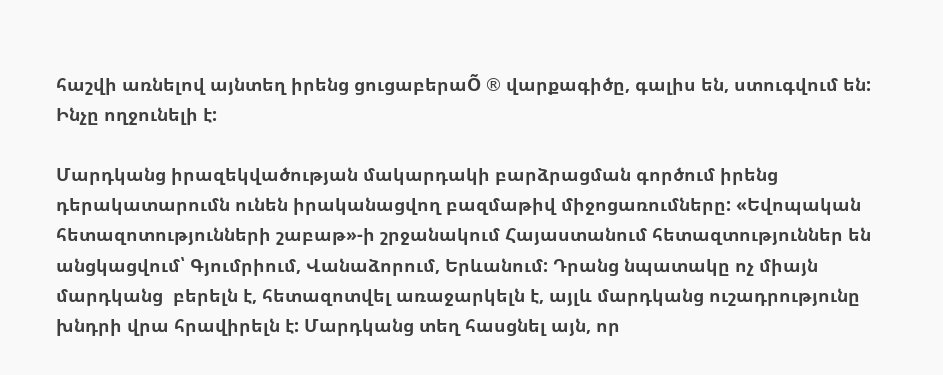հաշվի առնելով այնտեղ իրենց ցուցաբերաÕ ® վարքագիծը, գալիս են, ստուգվում են: Ինչը ողջունելի է:

Մարդկանց իրազեկվածության մակարդակի բարձրացման գործում իրենց դերակատարումն ունեն իրականացվող բազմաթիվ միջոցառումները: «Եվոպական հետազոտությունների շաբաթ»-ի շրջանակում Հայաստանում հետազտություններ են անցկացվում՝ Գյումրիում, Վանաձորում, Երևանում: Դրանց նպատակը ոչ միայն մարդկանց  բերելն է, հետազոտվել առաջարկելն է, այլև մարդկանց ուշադրությունը խնդրի վրա հրավիրելն է: Մարդկանց տեղ հասցնել այն, որ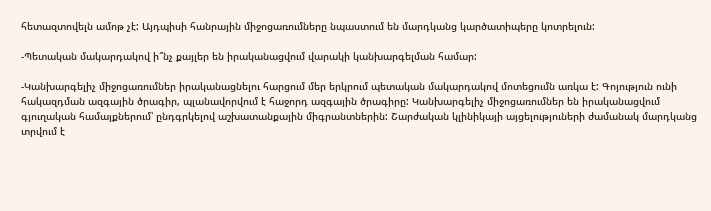հետազտովելն ամոթ չէ: Այդպիսի հանրային միջոցառումները նպաստում են մարդկանց կարծատիպերը կոտրելուն:

-Պետական մակարդակով ի՞նչ քայլեր են իրականացվում վարակի կանխարգելման համար:

-Կանխարգելիչ միջոցառումներ իրականացնելու հարցում մեր երկրում պետական մակարդակով մոտեցումն առկա է: Գոյություն ունի հակազդման ազգային ծրագիր, պլանավորվում է հաջորդ ազգային ծրագիրը: Կանխարգելիչ միջոցառումներ են իրականացվում գյուղական համայքներում՝ ընդգրկելով աշխատանքային միգրանտներին: Շարժական կլինիկայի այցելություների ժամանակ մարդկանց տրվում է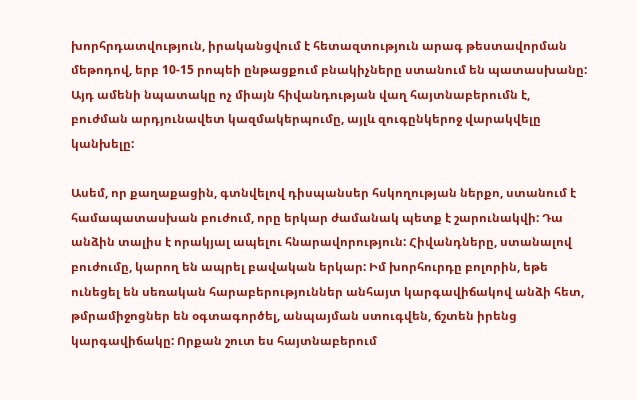խորհրդատվություն, իրականցվում է հետազտություն արագ թեստավորման մեթոդով, երբ 10-15 րոպեի ընթացքում բնակիչները ստանում են պատասխանը: Այդ ամենի նպատակը ոչ միայն հիվանդության վաղ հայտնաբերումն է, բուժման արդյունավետ կազմակերպումը, այլև զուգընկերոջ վարակվելը կանխելը:

Ասեմ, որ քաղաքացին, գտնվելով դիսպանսեր հսկողության ներքո, ստանում է համապատասխան բուժում, որը երկար ժամանակ պետք է շարունակվի: Դա անձին տալիս է որակյալ ապելու հնարավորություն: Հիվանդները, ստանալով բուժումը, կարող են ապրել բավական երկար: Իմ խորհուրդը բոլորին, եթե ունեցել են սեռական հարաբերություններ անհայտ կարգավիճակով անձի հետ, թմրամիջոցներ են օգտագործել, անպայման ստուգվեն, ճշտեն իրենց կարգավիճակը: Որքան շուտ ես հայտնաբերում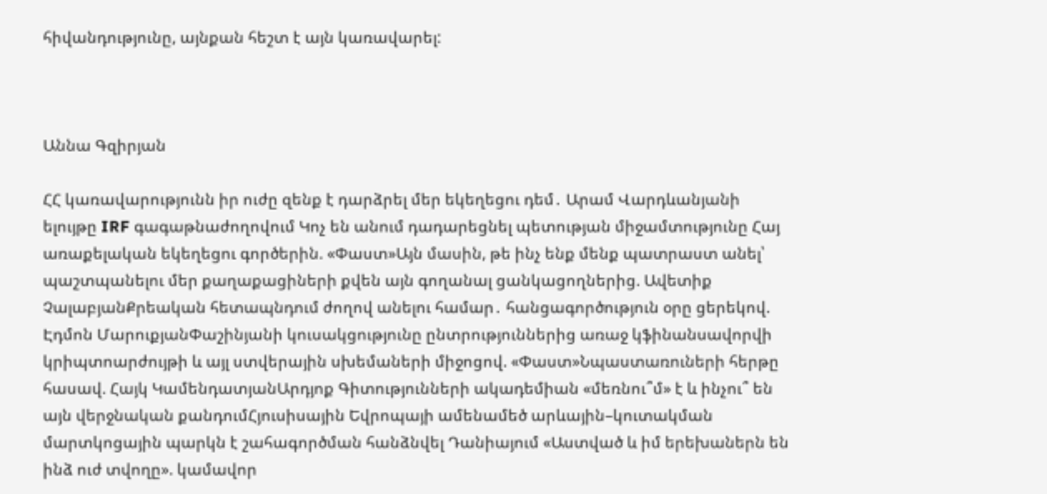հիվանդությունը, այնքան հեշտ է այն կառավարել:



Աննա Գզիրյան

ՀՀ կառավարությունն իր ուժը զենք է դարձրել մեր եկեղեցու դեմ․ Արամ Վարդևանյանի ելույթը IRF գագաթնաժողովում Կոչ են անում դադարեցնել պետության միջամտությունը Հայ առաքելական եկեղեցու գործերին. «Փաստ»Այն մասին, թե ինչ ենք մենք պատրաստ անել՝ պաշտպանելու մեր քաղաքացիների քվեն այն գողանալ ցանկացողներից. Ավետիք ՉալաբյանՔրեական հետապնդում ժողով անելու համար․ հանցագործություն օրը ցերեկով. Էդմոն ՄարուքյանՓաշինյանի կուսակցությունը ընտրություններից առաջ կֆինանսավորվի կրիպտոարժույթի և այլ ստվերային սխեմաների միջոցով. «Փաստ»Նպաստառուների հերթը հասավ. Հայկ ԿամենդատյանԱրդյոք Գիտությունների ակադեմիան «մեռնու՞մ» է և ինչու՞ են այն վերջնական քանդումՀյուսիսային Եվրոպայի ամենամեծ արևային–կուտակման մարտկոցային պարկն է շահագործման հանձնվել Դանիայում «Աստված և իմ երեխաներն են ինձ ուժ տվողը». կամավոր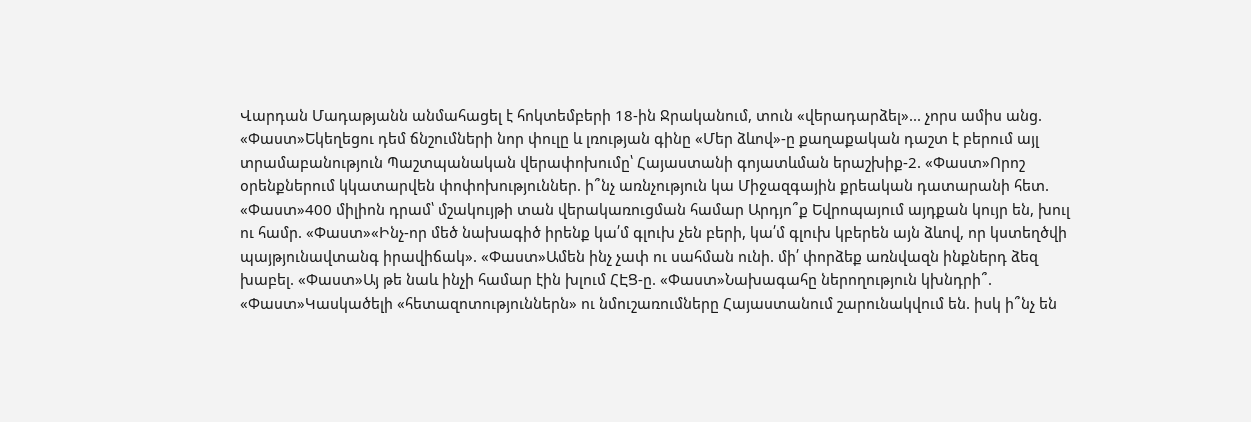Վարդան Մադաթյանն անմահացել է հոկտեմբերի 18-ին Ջրականում, տուն «վերադարձել»... չորս ամիս անց. «Փաստ»Եկեղեցու դեմ ճնշումների նոր փուլը և լռության գինը «Մեր ձևով»-ը քաղաքական դաշտ է բերում այլ տրամաբանություն Պաշտպանական վերափոխումը՝ Հայաստանի գոյատևման երաշխիք-2. «Փաստ»Որոշ օրենքներում կկատարվեն փոփոխություններ. ի՞նչ առնչություն կա Միջազգային քրեական դատարանի հետ. «Փաստ»400 միլիոն դրամ՝ մշակույթի տան վերակառուցման համար Արդյո՞ք Եվրոպայում այդքան կույր են, խուլ ու համր. «Փաստ»«Ինչ-որ մեծ նախագիծ իրենք կա՛մ գլուխ չեն բերի, կա՛մ գլուխ կբերեն այն ձևով, որ կստեղծվի պայթյունավտանգ իրավիճակ». «Փաստ»Ամեն ինչ չափ ու սահման ունի. մի՛ փորձեք առնվազն ինքներդ ձեզ խաբել. «Փաստ»Այ թե նաև ինչի համար էին խլում ՀԷՑ-ը. «Փաստ»Նախագահը ներողություն կխնդրի՞. «Փաստ»Կասկածելի «հետազոտություններն» ու նմուշառումները Հայաստանում շարունակվում են. իսկ ի՞նչ են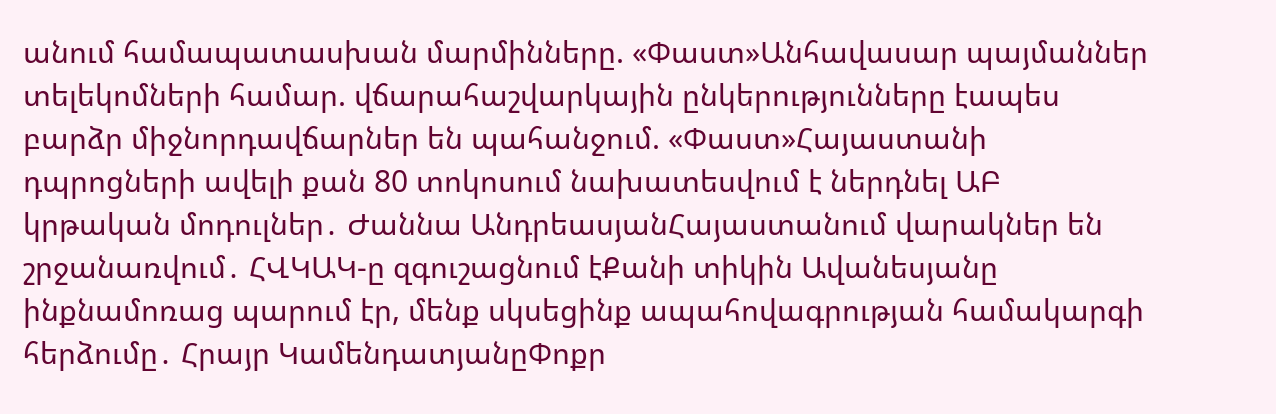անում համապատասխան մարմինները. «Փաստ»Անհավասար պայմաններ տելեկոմների համար. վճարահաշվարկային ընկերությունները էապես բարձր միջնորդավճարներ են պահանջում. «Փաստ»Հայաստանի դպրոցների ավելի քան 80 տոկոսում նախատեսվում է ներդնել ԱԲ կրթական մոդուլներ․ Ժաննա ԱնդրեասյանՀայաստանում վարակներ են շրջանառվում․ ՀՎԿԱԿ-ը զգուշացնում էՔանի տիկին Ավանեսյանը ինքնամոռաց պարում էր, մենք սկսեցինք ապահովագրության համակարգի հերձումը․ Հրայր ԿամենդատյանըՓոքր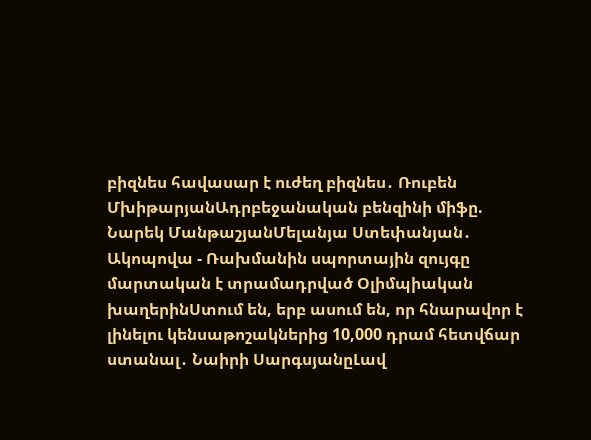բիզնես հավասար է ուժեղ բիզնես․ Ռուբեն ՄխիթարյանԱդրբեջանական բենզինի միֆը. Նարեկ ՄանթաշյանՄելանյա Ստեփանյան․ Ակոպովա - Ռախմանին սպորտային զույգը մարտական է տրամադրված Օլիմպիական խաղերինՍտում են, երբ ասում են, որ հնարավոր է լինելու կենսաթոշակներից 10,000 դրամ հետվճար ստանալ․ Նաիրի ՍարգսյանըԼավ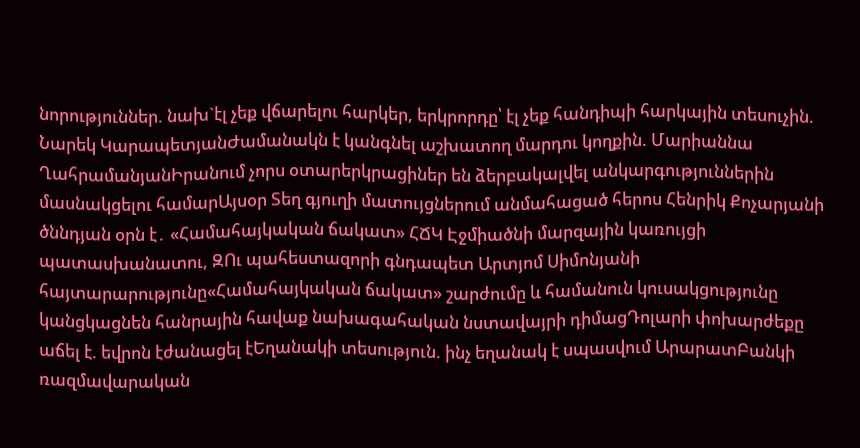նորություններ. նախ`էլ չեք վճարելու հարկեր, երկրորդը՝ էլ չեք հանդիպի հարկային տեսուչին. Նարեկ ԿարապետյանԺամանակն է կանգնել աշխատող մարդու կողքին. Մարիաննա ՂահրամանյանԻրանում չորս օտարերկրացիներ են ձերբակալվել անկարգություններին մասնակցելու համարԱյսօր Տեղ գյուղի մատույցներում անմահացած հերոս Հենրիկ Քոչարյանի ծննդյան օրն է․ «Համահայկական ճակատ» ՀՃԿ Էջմիածնի մարզային կառույցի պատասխանատու, ԶՈւ պահեստազորի գնդապետ Արտյոմ Սիմոնյանի հայտարարությունը«Համահայկական ճակատ» շարժումը և համանուն կուսակցությունը կանցկացնեն հանրային հավաք նախագահական նստավայրի դիմացԴոլարի փոխարժեքը աճել է. եվրոն էժանացել էԵղանակի տեսություն. ինչ եղանակ է սպասվում ԱրարատԲանկի ռազմավարական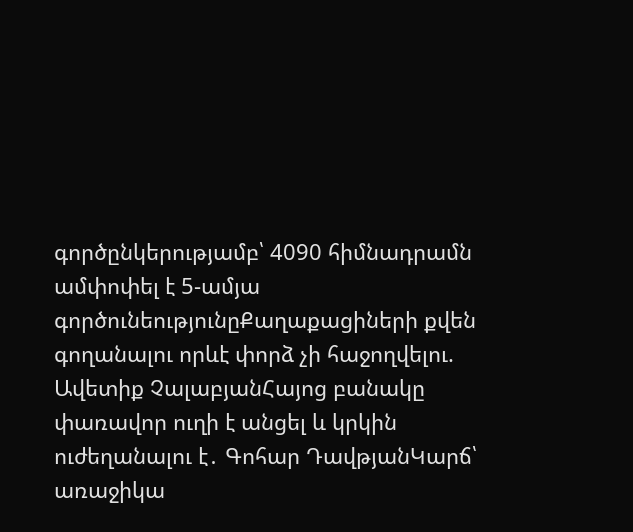գործընկերությամբ՝ 4090 հիմնադրամն ամփոփել է 5-ամյա գործունեությունըՔաղաքացիների քվեն գողանալու որևէ փորձ չի հաջողվելու. Ավետիք ՉալաբյանՀայոց բանակը փառավոր ուղի է անցել և կրկին ուժեղանալու է․ Գոհար ԴավթյանԿարճ՝ առաջիկա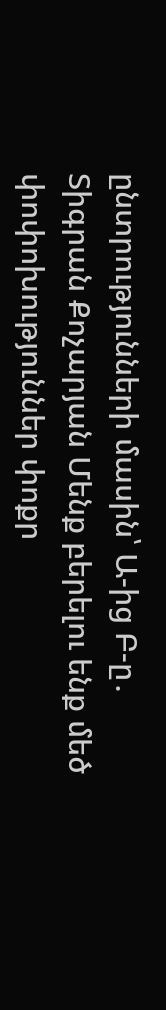ընտրությունների մասին՝ Ա-ից Բ-ը․ Տիգրան Քոչարյան Մենք բերելու ենք մեծ փոփոխություններ փոքր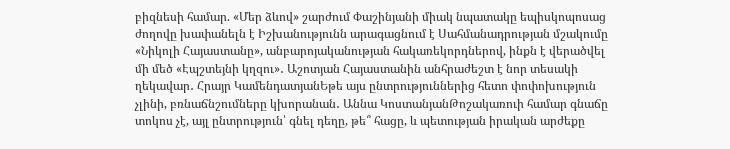բիզնեսի համար. «Մեր ձևով» շարժում Փաշինյանի միակ նպատակը եպիսկոպոսաց ժողովը խափանելն է Իշխանությունն արագացնում է Սահմանադրության մշակումը «Նիկոլի Հայաստանը», անբարոյականության հակառեկորդներով, ինքն է վերածվել մի մեծ «Էպշտեյնի կղզու»․ Աշոտյան Հայաստանին անհրաժեշտ է նոր տեսակի ղեկավար․ Հրայր ԿամենդատյանԵթե այս ընտրություններից հետո փոփոխություն չլինի, բռնաճնշումները կխորանան․ Աննա ԿոստանյանԹոշակառուի համար գնաճը տոկոս չէ, այլ ընտրություն՝ գնել դեղը, թե՞ հացը, և պետության իրական արժեքը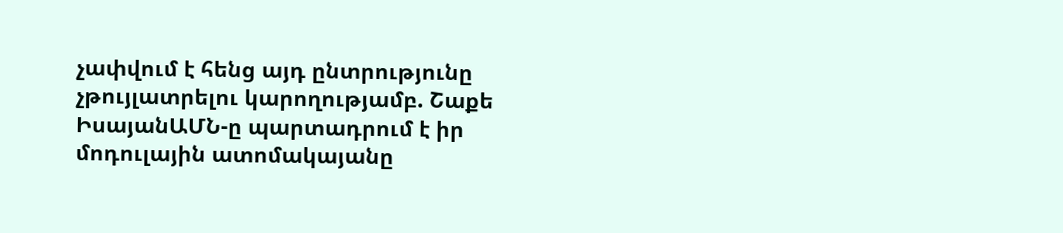չափվում է հենց այդ ընտրությունը չթույլատրելու կարողությամբ. Շաքե ԻսայանԱՄՆ-ը պարտադրում է իր մոդուլային ատոմակայանը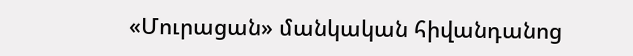«Մուրացան» մանկական հիվանդանոց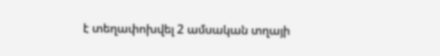է տեղափոխվել 2 ամսական տղայի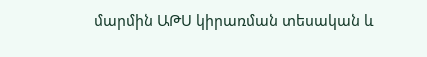մարմին ԱԹՍ կիրառման տեսական և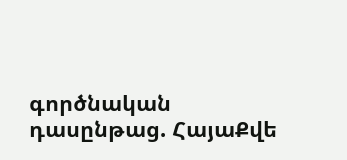գործնական դասընթաց. ՀայաՔվե